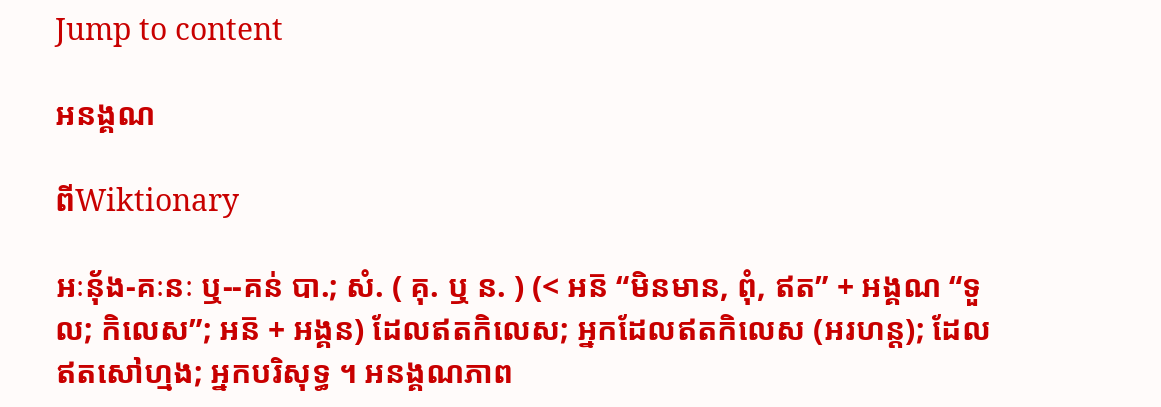Jump to content

អនង្គណ

ពីWiktionary

អៈនុ័ង-គៈនៈ ឬ--គន់ បា.; សំ. ( គុ. ឬ ន. ) (< អន៑ “មិនមាន, ពុំ, ឥត” + អង្គណ “ទួល; កិលេស”; អន៑ + អង្គន) ដែលឥតកិលេស; អ្នកដែលឥតកិលេស (អរហន្ត); ដែលឥតសៅហ្មង; អ្នកបរិសុទ្ធ ។ អនង្គណភាព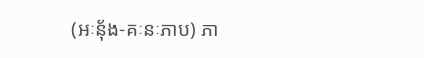(អៈនុ័ង-គៈនៈភាប) ភា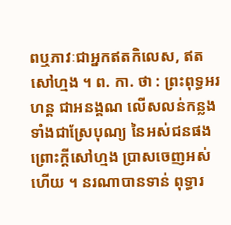ពឬភាវៈជាអ្នកឥតកិលេស, ឥតសៅហ្មង ។ ព. កា. ថា : ព្រះពុទ្ធអរហន្ត ជាអនង្គណ លើសលន់កន្លង ទាំងជាស្រែបុណ្យ នៃអស់ជនផង ព្រោះក្តីសៅហ្មង ប្រាសចេញអស់ហើយ ។ នរណាបានទាន់ ពុទ្ធារ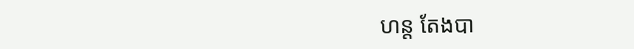ហន្ត តែងបា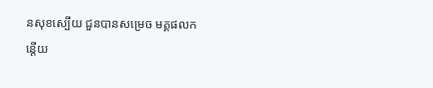នសុខស្បើយ ជួនបានសម្រេច មគ្គផលកន្តើយ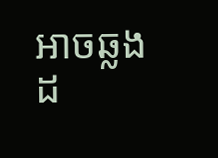អាចឆ្លងដ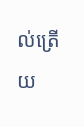ល់ត្រើយ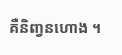គឺនិញ្វនហោង ។